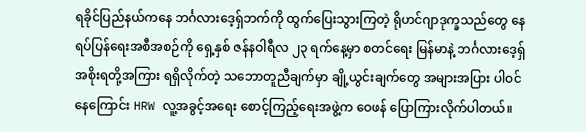ရခိုင်ပြည်နယ်ကနေ ဘင်္ဂလားဒေ့ရှ်ဘက်ကို ထွက်ပြေးသွားကြတဲ့ ရိုဟင်ဂျာဒုက္ခသည်တွေ နေရပ်ပြန်ရေးအစီအစဉ်ကို ရှေ့နှစ် ဇန်နဝါရီလ ၂၃ ရက်နေ့မှာ စတင်ရေး မြန်မာနဲ့ ဘင်္ဂလားဒေ့ရှ်အစိုးရတို့အကြား ရရှိလိုက်တဲ့ သဘောတူညီချက်မှာ ချို့ယွင်းချက်တွေ အများအပြား ပါဝင်နေကြောင်း HRW လူ့အခွင့်အရေး စောင့်ကြည့်ရေးအဖွဲ့က ဝေဖန် ပြောကြားလိုက်ပါတယ်။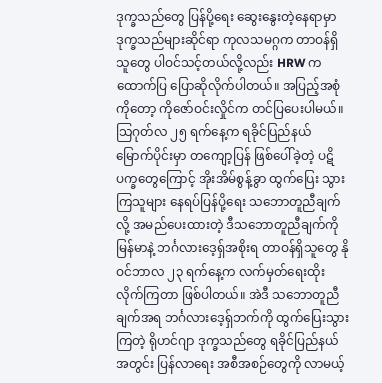ဒုက္ခသည်တွေ ပြန်ပို့ရေး ဆွေးနွေးတဲ့နေရာမှာ ဒုက္ခသည်များဆိုင်ရာ ကုလသမဂ္ဂက တာဝန်ရှိသူတွေ ပါဝင်သင့်တယ်လို့လည်း HRW က ထောက်ပြ ပြောဆိုလိုက်ပါတယ်။ အပြည့်အစုံကိုတော့ ကိုဇော်ဝင်းလှိုင်က တင်ပြပေးပါမယ်။
သြဂုတ်လ ၂၅ ရက်နေ့က ရခိုင်ပြည်နယ် မြောက်ပိုင်းမှာ တကျော့ပြန် ဖြစ်ပေါ်ခဲ့တဲ့ ပဋိပက္ခတွေကြောင့် အိုးအိမ်စွန့်ခွာ ထွက်ပြေး သွားကြသူများ နေရပ်ပြန်ပို့ရေး သဘောတူညီချက်လို့ အမည်ပေးထားတဲ့ ဒီသဘောတူညီချက်ကို မြန်မာနဲ့ ဘင်္ဂလားဒေ့ရှ်အစိုးရ တာဝန်ရှိသူတွေ နိုဝင်ဘာလ ၂၃ ရက်နေ့က လက်မှတ်ရေးထိုးလိုက်ကြတာ ဖြစ်ပါတယ်။ အဲဒီ သဘောတူညီချက်အရ ဘင်္ဂလားဒေ့ရှ်ဘက်ကို ထွက်ပြေးသွားကြတဲ့ ရိုဟင်ဂျာ ဒုက္ခသည်တွေ ရခိုင်ပြည်နယ်အတွင်း ပြန်လာရေး အစီအစဉ်တွေကို လာမယ့်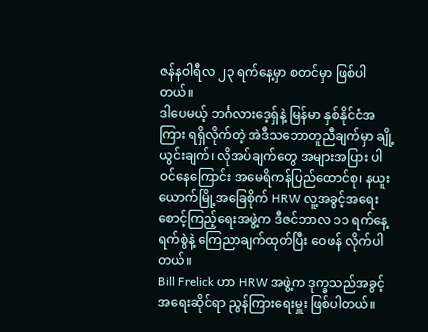ဇန်နဝါရီလ ၂၃ ရက်နေ့မှာ စတင်မှာ ဖြစ်ပါတယ်။
ဒါပေမယ့် ဘင်္ဂလားဒေ့ရှ်နဲ့ မြန်မာ နှစ်နိုင်ငံအကြား ရရှိလိုက်တဲ့ အဲဒီသဘောတူညီချက်မှာ ချို့ယွင်းချက်၊ လိုအပ်ချက်တွေ အများအပြား ပါဝင်နေကြောင်း အမေရိကန်ပြည်ထောင်စု၊ နယူးယောက်မြို့အခြေစိုက် HRW လူ့အခွင့်အရေး စောင့်ကြည့်ရေးအဖွဲ့က ဒီဇင်ဘာလ ၁၁ ရက်နေ့ ရက်စွဲနဲ့ ကြေညာချက်ထုတ်ပြီး ဝေဖန် လိုက်ပါတယ်။
Bill Frelick ဟာ HRW အဖွဲ့က ဒုက္ခသည်အခွင့်အရေးဆိုင်ရာ ညွန်ကြားရေးမှူး ဖြစ်ပါတယ်။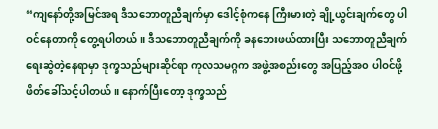“ကျနော်တို့အမြင်အရ ဒီသဘောတူညီချက်မှာ ဒေါင့်စုံကနေ ကြီးမားတဲ့ ချို့ယွင်းချက်တွေ ပါဝင်နေတာကို တွေ့ရပါတယ်။ ဒီသဘောတူညီချက်ကို ခနဘေးဖယ်ထားပြီး သဘောတူညီချက်ရေးဆွဲတဲ့နေရာမှာ ဒုက္ခသည်များဆိုင်ရာ ကုလသမဂ္ဂက အဖွဲ့အစည်းတွေ အပြည့်အ၀ ပါဝင်ဖို့ ဖိတ်ခေါ်သင့်ပါတယ်။ နောက်ပြီးတော့ ဒုက္ခသည်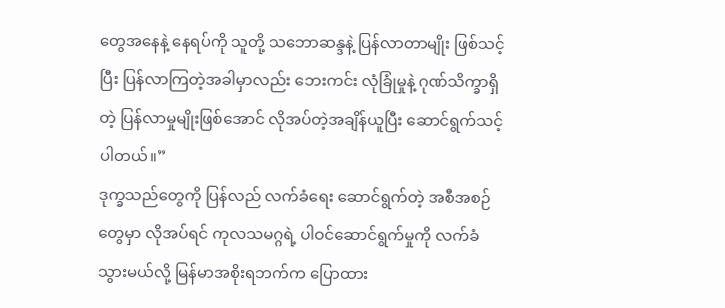တွေအနေနဲ့ နေရပ်ကို သူတို့ သဘောဆန္ဒနဲ့ ပြန်လာတာမျိုး ဖြစ်သင့်ပြီး ပြန်လာကြတဲ့အခါမှာလည်း ဘေးကင်း လုံခြုံမှုနဲ့ ဂုဏ်သိက္ခာရှိတဲ့ ပြန်လာမှုမျိုးဖြစ်အောင် လိုအပ်တဲ့အချိန်ယူပြီး ဆောင်ရွက်သင့်ပါတယ်။”
ဒုက္ခသည်တွေကို ပြန်လည် လက်ခံရေး ဆောင်ရွက်တဲ့ အစီအစဉ်တွေမှာ လိုအပ်ရင် ကုလသမဂ္ဂရဲ့ ပါဝင်ဆောင်ရွက်မှုကို လက်ခံသွားမယ်လို့ မြန်မာအစိုးရဘက်က ပြောထား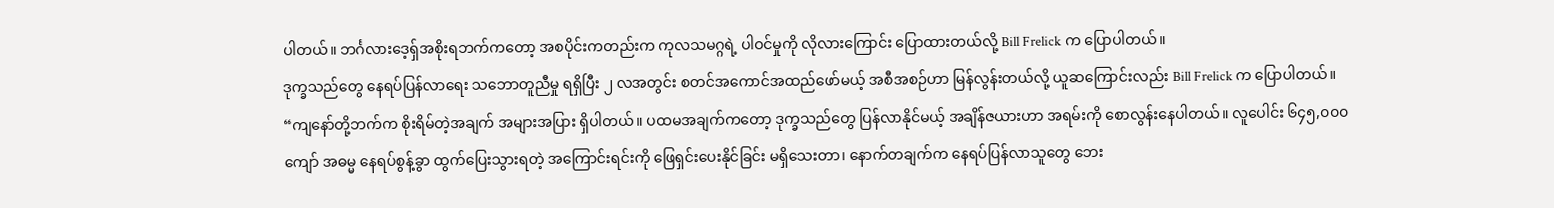ပါတယ်။ ဘင်္ဂလားဒေ့ရှ်အစိုးရဘက်ကတော့ အစပိုင်းကတည်းက ကုလသမဂ္ဂရဲ့ ပါဝင်မှုကို လိုလားကြောင်း ပြောထားတယ်လို့ Bill Frelick က ပြောပါတယ်။
ဒုက္ခသည်တွေ နေရပ်ပြန်လာရေး သဘောတူညီမှု ရရှိပြီး ၂ လအတွင်း စတင်အကောင်အထည်ဖော်မယ့် အစီအစဉ်ဟာ မြန်လွန်းတယ်လို့ ယူဆကြောင်းလည်း Bill Frelick က ပြောပါတယ်။
“ကျနော်တို့ဘက်က စိုးရိမ်တဲ့အချက် အများအပြား ရှိပါတယ်။ ပထမအချက်ကတော့ ဒုက္ခသည်တွေ ပြန်လာနိုင်မယ့် အချိန်ဇယားဟာ အရမ်းကို စောလွန်းနေပါတယ်။ လူပေါင်း ၆၄၅,၀၀၀ ကျော် အဓမ္မ နေရပ်စွန့်ခွာ ထွက်ပြေးသွားရတဲ့ အကြောင်းရင်းကို ဖြေရှင်းပေးနိုင်ခြင်း မရှိသေးတာ၊ နောက်တချက်က နေရပ်ပြန်လာသူတွေ ဘေး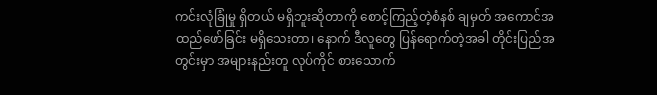ကင်းလုံခြုံမှု ရှိတယ် မရှိဘူးဆိုတာကို စောင့်ကြည့်တဲ့စံနစ် ချမှတ် အကောင်အထည်ဖော်ခြင်း မရှိသေးတာ၊ နောက် ဒီလူတွေ ပြန်ရောက်တဲ့အခါ တိုင်းပြည်အတွင်းမှာ အများနည်းတူ လုပ်ကိုင် စားသောက်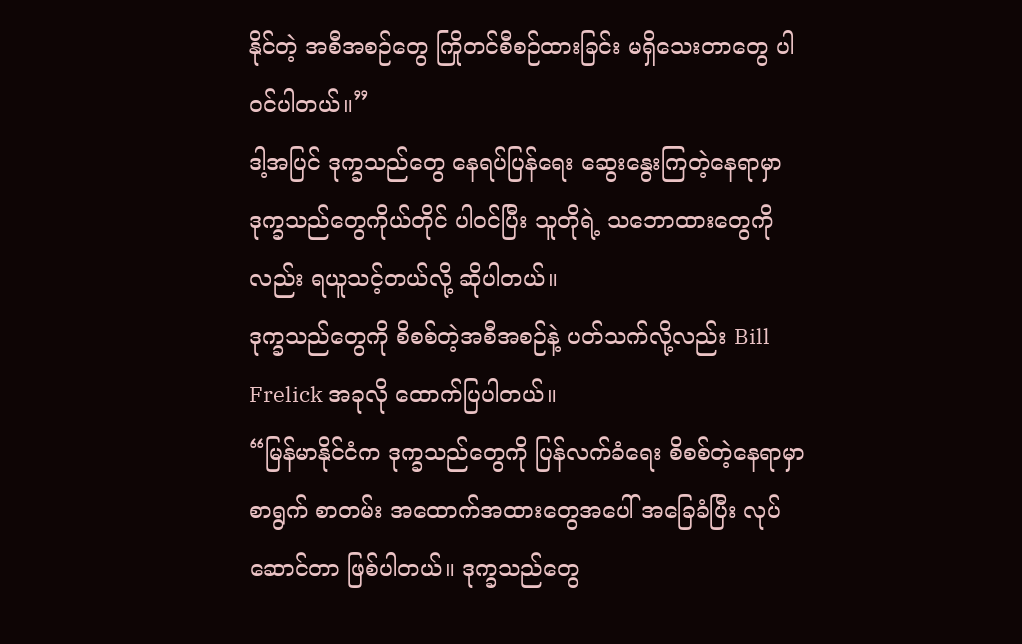နိုင်တဲ့ အစီအစဉ်တွေ ကြိုတင်စီစဉ်ထားခြင်း မရှိသေးတာတွေ ပါဝင်ပါတယ်။”
ဒါ့အပြင် ဒုက္ခသည်တွေ နေရပ်ပြန်ရေး ဆွေးနွေးကြတဲ့နေရာမှာ ဒုက္ခသည်တွေကိုယ်တိုင် ပါဝင်ပြီး သူတိုရဲ့ သဘောထားတွေကိုလည်း ရယူသင့်တယ်လို့ ဆိုပါတယ်။
ဒုက္ခသည်တွေကို စိစစ်တဲ့အစီအစဉ်နဲ့ ပတ်သက်လို့လည်း Bill Frelick အခုလို ထောက်ပြပါတယ်။
“မြန်မာနိုင်ငံက ဒုက္ခသည်တွေကို ပြန်လက်ခံရေး စိစစ်တဲ့နေရာမှာ စာရွက် စာတမ်း အထောက်အထားတွေအပေါ် အခြေခံပြီး လုပ်ဆောင်တာ ဖြစ်ပါတယ်။ ဒုက္ခသည်တွေ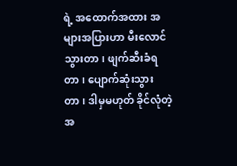ရဲ့ အထောက်အထား အများအပြားဟာ မီးလောင်သွားတာ၊ ဖျက်ဆီးခံရတာ၊ ပျောက်ဆုံးသွားတာ၊ ဒါမှမဟုတ် ခိုင်လုံတဲ့အ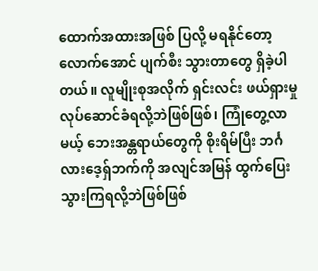ထောက်အထားအဖြစ် ပြလို့ မရနိုင်တော့လောက်အောင် ပျက်စီး သွားတာတွေ ရှိခဲ့ပါတယ်။ လူမျိုးစုအလိုက် ရှင်းလင်း ဖယ်ရှားမှု လုပ်ဆောင်ခံရလို့ဘဲဖြစ်ဖြစ်၊ ကြုံတွေ့လာမယ့် ဘေးအန္တရာယ်တွေကို စိုးရိမ်ပြီး ဘင်္ဂလားဒေ့ရှ်ဘက်ကို အလျင်အမြန် ထွက်ပြေး သွားကြရလို့ဘဲဖြစ်ဖြစ်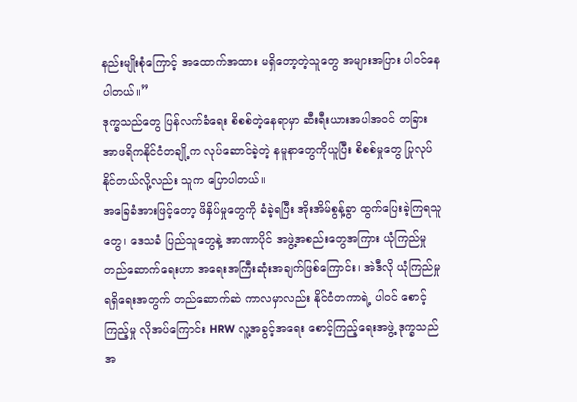နည်းမျိုးစုံကြောင့် အထောက်အထား မရှိတော့တဲ့သူတွေ အများအပြား ပါဝင်နေပါတယ်။”
ဒုက္ခသည်တွေ ပြန်လက်ခံရေး စိစစ်တဲ့နေရာမှာ ဆီးရီးယားအပါအဝင် တခြား အာဖရိကနိုင်ငံတချို့က လုပ်ဆောင်ခဲ့တဲ့ နမူနာတွေကိုယူပြီး စိစစ်မှုတွေ ပြုလုပ်နိုင်တယ်လို့လည်း သူက ပြောပါတယ်။
အခြေခံအားဖြင့်တော့ ဖိနှိပ်မှုတွေကို ခံခဲ့ရပြီး အိုးအိမ်စွန့်ခွာ ထွက်ပြေးခဲ့ကြရသူတွေ၊ ဒေသခံ ပြည်သူတွေနဲ့ အာဏာပိုင် အဖွဲ့အစည်းတွေအကြား ယုံကြည်မှု တည်ဆောက်ရေးဟာ အရေးအကြီးဆုံးအချက်ဖြစ်ကြောင်း၊ အဲဒီလို ယုံကြည်မှု ရရှိရေးအတွက် တည်ဆောက်ဆဲ ကာလမှာလည်း နိုင်ငံတကာရဲ့ ပါဝင် စောင့်ကြည့်မှု လိုအပ်ကြောင်း HRW လူ့အခွင့်အရေး စောင့်ကြည့်ရေးအဖွဲ့ ဒုက္ခသည်အ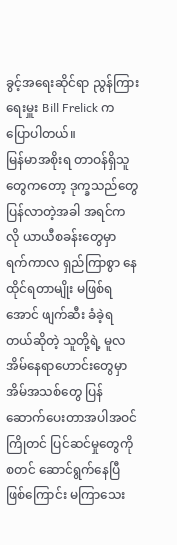ခွင့်အရေးဆိုင်ရာ ညွန်ကြားရေးမှူး Bill Frelick က ပြောပါတယ်။
မြန်မာအစိုးရ တာဝန်ရှိသူတွေကတော့ ဒုက္ခသည်တွေ ပြန်လာတဲ့အခါ အရင်ကလို ယာယီစခန်းတွေမှာ ရက်ကာလ ရှည်ကြာစွာ နေထိုင်ရတာမျိုး မဖြစ်ရအောင် ဖျက်ဆီး ခံခဲ့ရတယ်ဆိုတဲ့ သူတို့ရဲ့ မူလအိမ်နေရာဟောင်းတွေမှာ အိမ်အသစ်တွေ ပြန်ဆောက်ပေးတာအပါအဝင် ကြိုတင် ပြင်ဆင်မှုတွေကို စတင် ဆောင်ရွက်နေပြီဖြစ်ကြောင်း မကြာသေး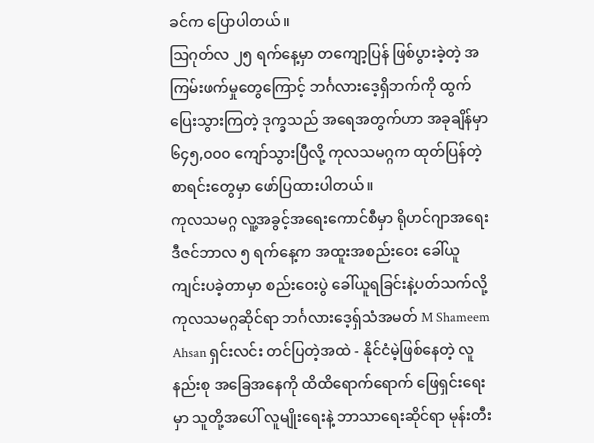ခင်က ပြောပါတယ်။
သြဂုတ်လ ၂၅ ရက်နေ့မှာ တကျော့ပြန် ဖြစ်ပွားခဲ့တဲ့ အကြမ်းဖက်မှုတွေကြောင့် ဘင်္ဂလားဒေ့ရှိဘက်ကို ထွက်ပြေးသွားကြတဲ့ ဒုက္ခသည် အရေအတွက်ဟာ အခုချိန်မှာ ၆၄၅,၀၀၀ ကျော်သွားပြီလို့ ကုလသမဂ္ဂက ထုတ်ပြန်တဲ့ စာရင်းတွေမှာ ဖော်ပြထားပါတယ်။
ကုလသမဂ္ဂ လူ့အခွင့်အရေးကောင်စီမှာ ရိုဟင်ဂျာအရေး ဒီဇင်ဘာလ ၅ ရက်နေ့က အထူးအစည်းဝေး ခေါ်ယူကျင်းပခဲ့တာမှာ စည်းဝေးပွဲ ခေါ်ယူရခြင်းနဲ့ပတ်သက်လို့ ကုလသမဂ္ဂဆိုင်ရာ ဘင်္ဂလားဒေ့ရှ်သံအမတ် M Shameem Ahsan ရှင်းလင်း တင်ပြတဲ့အထဲ - နိုင်ငံမဲ့ဖြစ်နေတဲ့ လူနည်းစု အခြေအနေကို ထိထိရောက်ရောက် ဖြေရှင်းရေးမှာ သူတို့အပေါ် လူမျိုးရေးနဲ့ ဘာသာရေးဆိုင်ရာ မုန်းတီး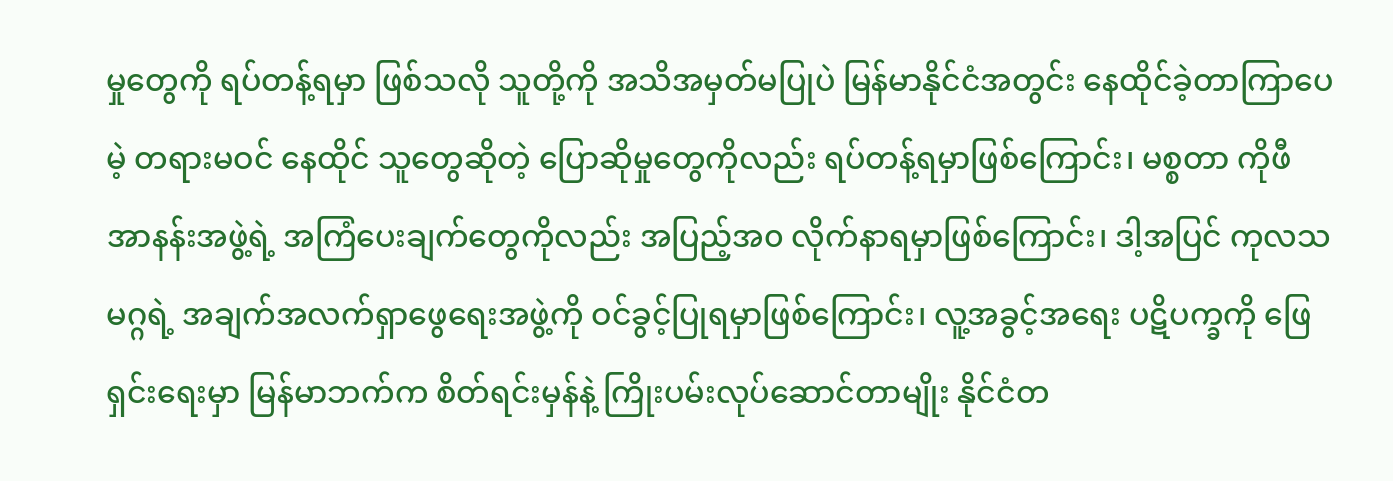မှုတွေကို ရပ်တန့်ရမှာ ဖြစ်သလို သူတို့ကို အသိအမှတ်မပြုပဲ မြန်မာနိုင်ငံအတွင်း နေထိုင်ခဲ့တာကြာပေမဲ့ တရားမဝင် နေထိုင် သူတွေဆိုတဲ့ ပြောဆိုမှုတွေကိုလည်း ရပ်တန့်ရမှာဖြစ်ကြောင်း၊ မစ္စတာ ကိုဖီ အာနန်းအဖွဲ့ရဲ့ အကြံပေးချက်တွေကိုလည်း အပြည့်အ၀ လိုက်နာရမှာဖြစ်ကြောင်း၊ ဒါ့အပြင် ကုလသမဂ္ဂရဲ့ အချက်အလက်ရှာဖွေရေးအဖွဲ့ကို ဝင်ခွင့်ပြုရမှာဖြစ်ကြောင်း၊ လူ့အခွင့်အရေး ပဋိပက္ခကို ဖြေရှင်းရေးမှာ မြန်မာဘက်က စိတ်ရင်းမှန်နဲ့ ကြိုးပမ်းလုပ်ဆောင်တာမျိုး နိုင်ငံတ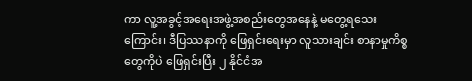ကာ လူ့အခွင့်အရေးအဖွဲ့အစည်းတွေအနေနဲ့ မတွေ့ရသေးကြောင်း၊ ဒီပြဿနာကို ဖြေရှင်းရေးမှာ လူသားချင်း စာနာမှုကိစ္စတွေကိုပဲ ဖြေရှင်းပြီး ၂ နိုင်ငံအ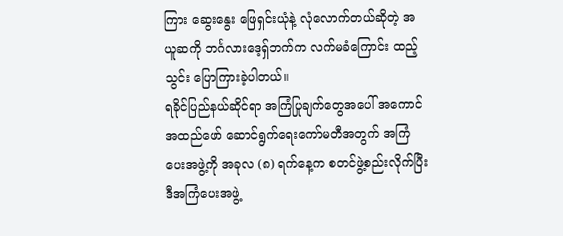ကြား ဆွေးနွေး ဖြေရှင်းယုံနဲ့ လုံလောက်တယ်ဆိုတဲ့ အယူဆကို ဘင်္ဂလားဒေ့ရှ်ဘက်က လက်မခံကြောင်း ထည့်သွင်း ပြောကြားခဲ့ပါတယ်။
ရခိုင်ပြည်နယ်ဆိုင်ရာ အကြံပြုချက်တွေအပေါ် အကောင်အထည်ဖော် ဆောင်ရွက်ရေးကော်မတီအတွက် အကြံပေးအဖွဲ့ကို အခုလ (၈) ရက်နေ့က စတင်ဖွဲ့စည်းလိုက်ပြီး ဒီအကြံပေးအဖွဲ့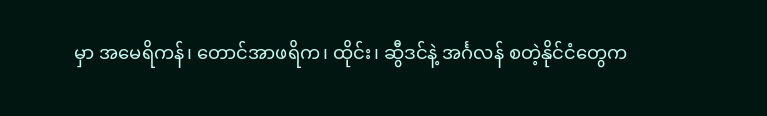မှာ အမေရိကန်၊ တောင်အာဖရိက၊ ထိုင်း၊ ဆွီဒင်နဲ့ အင်္ဂလန် စတဲ့နိုင်ငံတွေက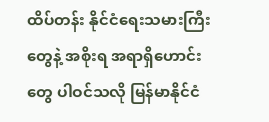ထိပ်တန်း နိုင်ငံရေးသမားကြီးတွေနဲ့ အစိုးရ အရာရှိဟောင်းတွေ ပါဝင်သလို မြန်မာနိုင်ငံ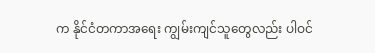က နိုင်ငံတကာအရေး ကျွမ်းကျင်သူတွေလည်း ပါဝင်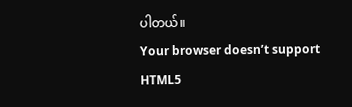ပါတယ်။
Your browser doesn’t support HTML5